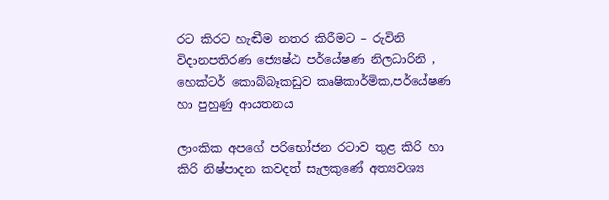රට කිරට හැඬීම නතර කිරීමට – රුවිනි විදානපතිරණ ජ්‍යෙෂ්ඨ පර්යේෂණ නිලධාරිනි , හෙක්ටර් කොබ්බෑකඩුව කෘෂිකාර්මික,පර්යේෂණ හා පුහුණු ආයතනය

ලාංකික අපගේ පරිභෝජන රටාව තුළ කිරි හා කිරි නිෂ්පාදන කවදත් සැලකුණේ අත්‍යවශ්‍ය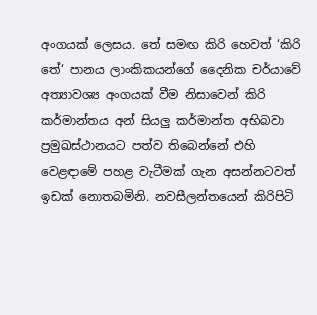අංගයක් ලෙසය. තේ සමඟ කිරි හෙවත් ‘කිරි තේ‘ පානය ලාංකිකයන්ගේ දෛනික චර්යාවේ අත්‍යාවශ්‍ය අංගයක් වීම නිසාවෙන් කිරි කර්මාන්තය අන් සියලු කර්මාන්ත අභිබවා ප්‍රමුඛස්ථානයට පත්ව තිබෙන්නේ එහි වෙළඳාමේ පහළ වැටීමක් ගැන අසන්නටවත් ඉඩක් නොතබමිනි. නවසීලන්තයෙන් කිරිපිටි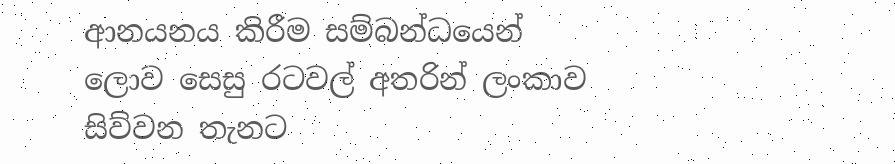ආනයනය කිරීම සම්බන්ධයෙන් ලොව සෙසු රටවල් අතරින් ලංකාව සිව්වන තැනට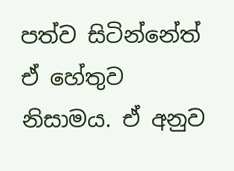පත්ව සිටින්නේත් ඒ හේතුව නිසාමය. ඒ අනුව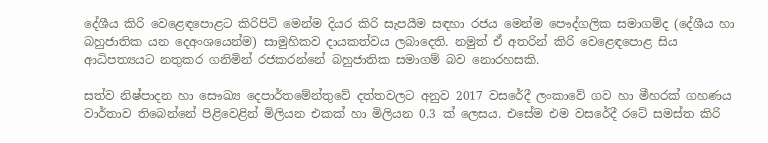දේශීය කිරි වෙළෙඳපොළට කිරිපිටි මෙන්ම දියර කිරි සැපයීම සඳහා රජය මෙන්ම පෞද්ගලික සමාගම්ද (දේශීය හා බහුජාතික යන දෙඅංශයෙන්ම) සාමුහිකව දායකත්වය ලබාදෙති. නමුත් ඒ අතරින් කිරි වෙළෙඳපොළ සිය ආධිපත්‍යයට නතුකර ගනිමින් රජකරන්නේ බහුජාතික සමාගම් බව නොරහසකි.

සත්ව නිෂ්පාදන හා සෞඛ්‍ය දෙපාර්තමේන්තුවේ දත්තවලට අනුව 2017 වසරේදී ලංකාවේ ගව හා මීහරක් ගහණය වාර්තාව තිබෙන්නේ පිළිවෙළින් මිලියන එකක් හා මිලියන 0.3 ක් ලෙසය. එසේම එම වසරේදී රටේ සමස්ත කිරි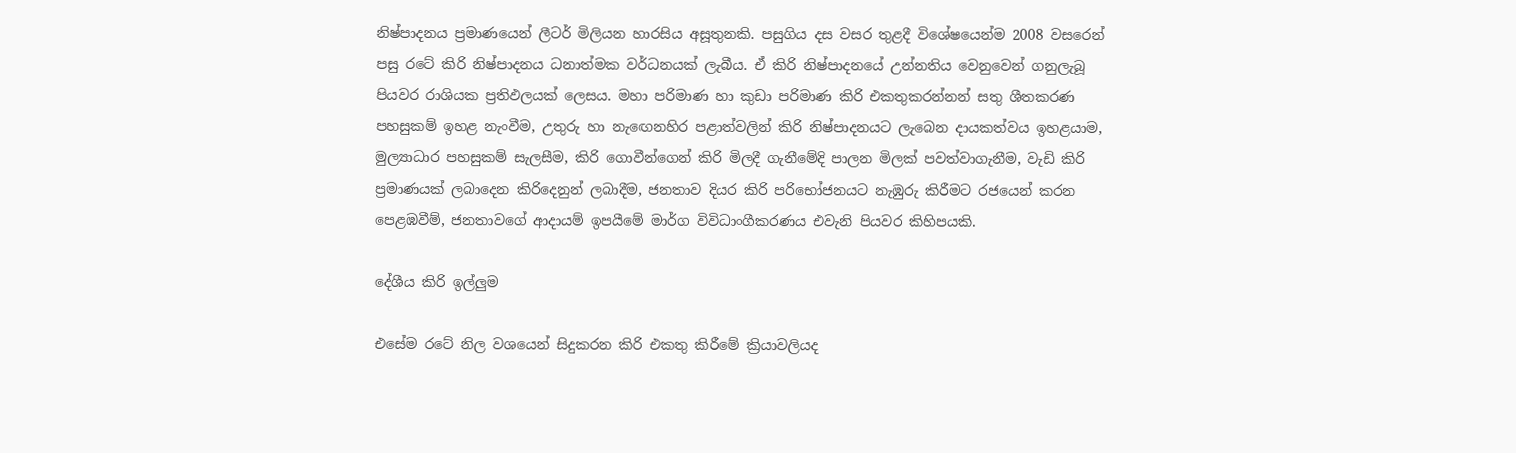නිෂ්පාදනය ප්‍රමාණයෙන් ලීටර් මිලියන හාරසිය අසූතුනකි. පසුගිය දස වසර තුළදී විශේෂයෙන්ම 2008 වසරෙන් පසු රටේ කිරි නිෂ්පාදනය ධනාත්මක වර්ධනයක් ලැබීය. ඒ කිරි නිෂ්පාදනයේ උන්නතිය වෙනුවෙන් ගනුලැබූ පියවර රාශියක ප්‍රතිඵලයක් ලෙසය. මහා පරිමාණ හා කුඩා පරිමාණ කිරි එකතුකරන්නන් සතු ශීතකරණ පහසුකම් ඉහළ නැංවීම, උතුරු හා නැඟෙනහිර පළාත්වලින් කිරි නිෂ්පාදනයට ලැබෙන දායකත්වය ඉහළයාම, මුල්‍යාධාර පහසුකම් සැලසීම, කිරි ගොවීන්ගෙන් කිරි මිලදී ගැනීමේදි පාලන මිලක් පවත්වාගැනීම, වැඩි කිරි ප්‍රමාණයක් ලබාදෙන කිරිදෙනුන් ලබාදීම, ජනතාව දියර කිරි පරිභෝජනයට නැඹුරු කිරීමට රජයෙන් කරන පෙළඹවීම්, ජනතාවගේ ආදායම් ඉපයීමේ මාර්ග විවිධාංගීකරණය එවැනි පියවර කිහිපයකි.

දේශීය කිරි ඉල්ලුම

එසේම රටේ නිල වශයෙන් සිදුකරන කිරි එකතු කිරීමේ ක්‍රියාවලියද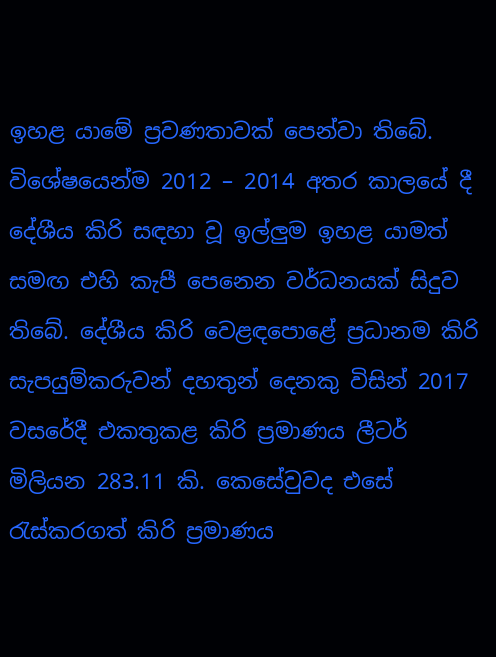ඉහළ යාමේ ප්‍රවණතාවක් පෙන්වා තිබේ. විශේෂයෙන්ම 2012 – 2014 අතර කාලයේ දී දේශීය කිරි සඳහා වූ ඉල්ලුම ඉහළ යාමත් සමඟ එහි කැපී පෙනෙන වර්ධනයක් සිදුව තිබේ. දේශීය කිරි වෙළඳපොළේ ප්‍රධානම කිරි සැපයුම්කරුවන් දහතුන් දෙනකු විසින් 2017 වසරේදී එකතුකළ කිරි ප්‍රමාණය ලීටර් මිලියන 283.11 කි. කෙසේවුවද එසේ රැස්කරගත් කිරි ප්‍රමාණය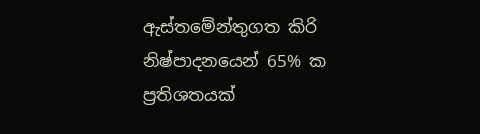ඇස්තමේන්තුගත කිරි නිෂ්පාදනයෙන් 65% ක ප්‍රතිශතයක්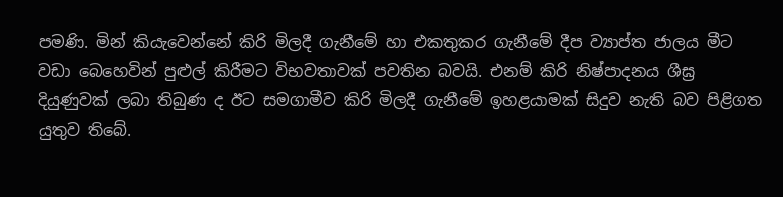පමණි. මින් කියැවෙන්නේ කිරි මිලදී ගැනීමේ හා එකතුකර ගැනීමේ දීප ව්‍යාප්ත ජාලය මීට වඩා බෙහෙවින් පුළුල් කිරීමට විභවතාවක් පවතින බවයි. එනම් කිරි නිෂ්පාදනය ශීඝ්‍ර දියුණුවක් ලබා තිබුණ ද ඊට සමගාමීව කිරි මිලදී ගැනීමේ ඉහළයාමක් සිදුව නැති බව පිළිගත යුතුව තිබේ.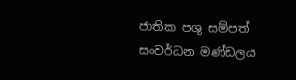ජාතික පශු සම්පත් සංවර්ධන මණ්ඩලය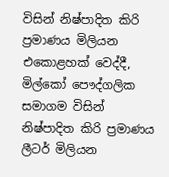විසින් නිෂ්පාදිත කිරි ප්‍රමාණය මිලියන එකොළහක් වෙද්දී, මිල්කෝ පෞද්ගලික සමාගම විසින් නිෂ්පාදිත කිරි ප්‍රමාණය ලීටර් මිලියන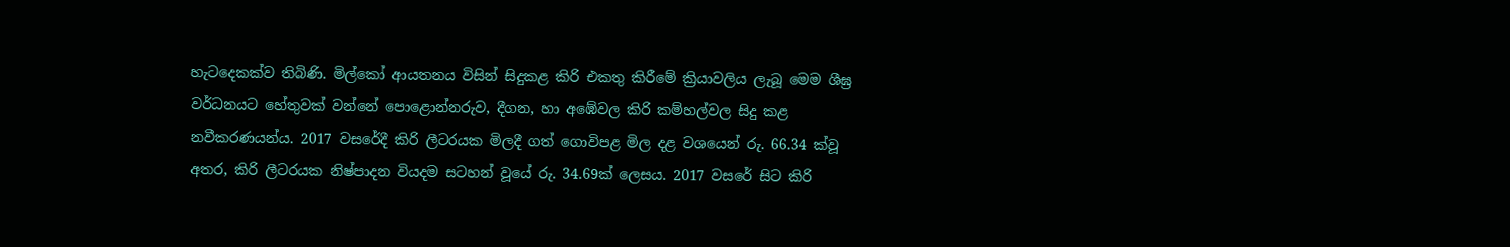හැටදෙකක්ව තිබිණි. මිල්කෝ ආයතනය විසින් සිදුකළ කිරි එකතු කිරීමේ ක්‍රියාවලිය ලැබූ මෙම ශීඝ්‍ර වර්ධනයට හේතුවක් වන්නේ පොළොන්නරුව, දීගන, හා අඹේවල කිරි කම්හල්වල සිදු කළ නවීකරණයන්ය. 2017 වසරේදී කිරි ලීටරයක මිලදී ගත් ගොවිපළ මිල දළ වශයෙන් රු. 66.34 ක්වූ අතර, කිරි ලීටරයක නිෂ්පාදන වියදම සටහන් වූයේ රු. 34.69ක් ලෙසය. 2017 වසරේ සිට කිරි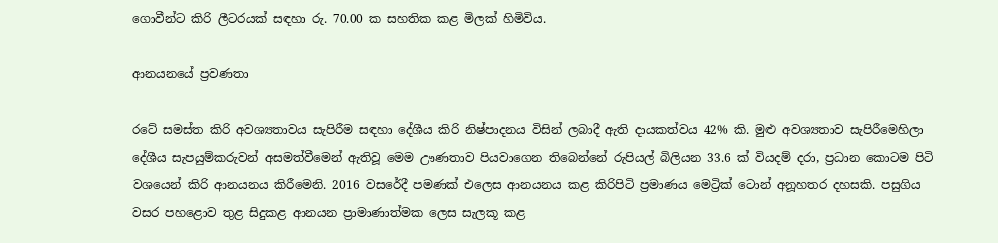ගොවීන්ට කිරි ලීටරයක් සඳහා රු. 70.00 ක සහතික කළ මිලක් හිමිවිය.

ආනයනයේ ප්‍රවණතා

රටේ සමස්ත කිරි අවශ්‍යතාවය සැපිරීම සඳහා දේශීය කිරි නිෂ්පාදනය විසින් ලබාදී ඇති දායකත්වය 42% කි. මුළු අවශ්‍යතාව සැපිරීමෙහිලා දේශීය සැපයුම්කරුවන් අසමත්වීමෙන් ඇතිවූ මෙම ඌණතාව පියවාගෙන තිබෙන්නේ රුපියල් බිලියන 33.6 ක් වියදම් දරා, ප්‍රධාන කොටම පිටි වශයෙන් කිරි ආනයනය කිරීමෙනි. 2016 වසරේදී පමණක් එලෙස ආනයනය කළ කිරිපිටි ප්‍රමාණය මෙට්‍රික් ටොන් අනූහතර දහසකි. පසුගිය වසර පහළොව තුළ සිදුකළ ආනයන ප්‍රාමාණාත්මක ලෙස සැලකූ කළ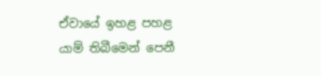ඒවායේ ඉහළ පහළ යාම් තිබීමෙන් පෙනී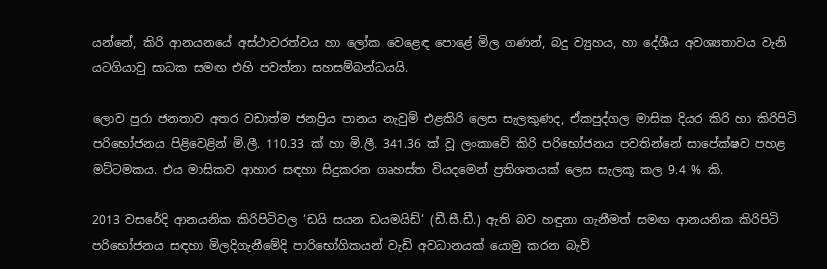යන්නේ, කිරි ආනයනයේ අස්ථාවරත්වය හා ලෝක වෙළෙඳ පොළේ මිල ගණන්, බදු ව්‍යුහය, හා දේශීය අවශ්‍යතාවය වැනි යටගියාවු සාධක සමඟ එහි පවත්නා සහසම්බන්ධයයි.

ලොව පුරා ජනතාව අතර වඩාත්ම ජනප්‍රිය පානය නැවුම් එළකිරි ලෙස සැලකුණද, ඒකපුද්ගල මාසික දියර කිරි හා කිරිපිටි පරිභෝජනය පිළිවෙළින් මි.ලී. 110.33 ක් හා මි.ලී. 341.36 ක් වූ ලංකාවේ කිරි පරිභෝජනය පවතින්නේ සාපේක්ෂව පහළ මට්ටමකය. එය මාසිකව ආහාර සඳහා සිදුකරන ගෘහස්ත වියදමෙන් ප්‍රතිශතයක් ලෙස සැලකූ කල 9.4 % කි.

2013 වසරේදි ආනයනික කිරිපිටිවල ‘ඩයි සයන ඩයමයිඩ්‘ (ඩී.සී.ඩී.) ඇති බව හඳුනා ගැනීමත් සමඟ ආනයනික කිරිපිටි පරිභෝජනය සඳහා මිලදිගැනීමේදි පාරිභෝගිකයන් වැඩි අවධානයක් යොමු කරන බැව්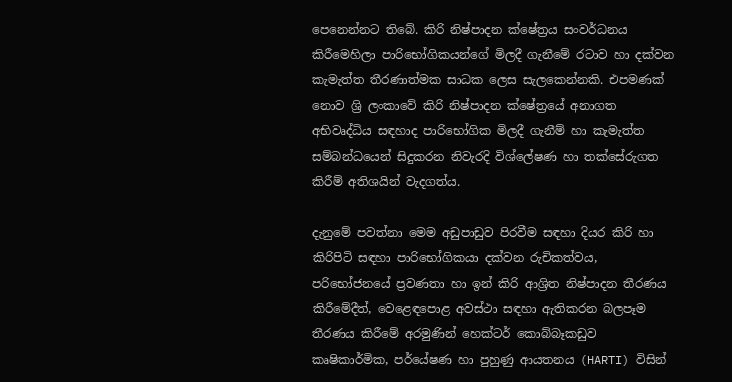පෙනෙන්නට තිබේ. කිරි නිෂ්පාදන ක්ෂේත්‍රය සංවර්ධනය කිරීමෙහිලා පාරිභෝගිකයන්ගේ මිලදී ගැනීමේ රටාව හා දක්වන කැමැත්ත තීරණාත්මක සාධක ලෙස සැලකෙන්නකි. එපමණක් නොව ශ්‍රි ලංකාවේ කිරි නිෂ්පාදන ක්ෂේත්‍රයේ අනාගත අභිවෘද්ධිය සඳහාද පාරිභෝගික මිලදී ගැනීම් හා කැමැත්ත සම්බන්ධයෙන් සිදුකරන නිවැරදි විශ්ලේෂණ හා තක්සේරුගත කිරීම් අතිශයින් වැදගත්ය.

දැනුමේ පවත්නා මෙම අඩුපාඩුව පිරවීම සඳහා දියර කිරි හා කිරිපිටි සඳහා පාරිභෝගිකයා දක්වන රුචිකත්වය, පරිභෝජනයේ ප්‍රවණතා හා ඉන් කිරි ආශ්‍රිත නිෂ්පාදන තීරණය කිරීමේදීත්, වෙළෙඳපොළ අවස්ථා සඳහා ඇතිකරන බලපෑම තීරණය කිරීමේ අරමුණින් හෙක්ටර් කොබ්බෑකඩුව කෘෂිකාර්මික, පර්යේෂණ හා පුහුණු ආයතනය (HARTI) විසින්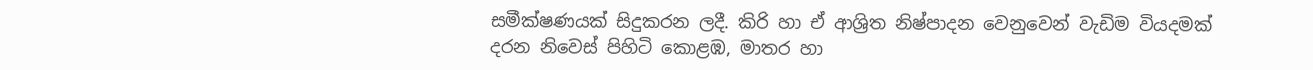සමීක්ෂණයක් සිදුකරන ලදී. කිරි හා ඒ ආශ්‍රිත නිෂ්පාදන වෙනුවෙන් වැඩිම වියදමක් දරන නිවෙස් පිහිටි කොළඹ, මාතර හා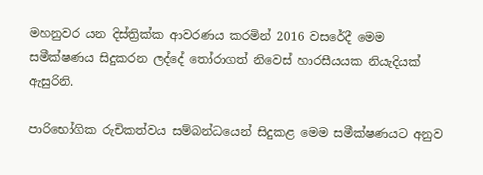මහනුවර යන දිස්ත්‍රික්ක ආවරණය කරමින් 2016 වසරේදී මෙම සමීක්ෂණය සිදුකරන ලද්දේ තෝරාගත් නිවෙස් හාරසීයයක නියැදියක් ඇසුරිනි.

පාරිභෝගික රුචිකත්වය සම්බන්ධයෙන් සිදුකළ මෙම සමීක්ෂණයට අනුව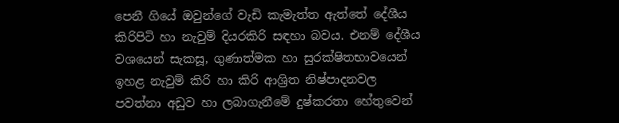පෙනී ගියේ ඔවුන්ගේ වැඩි කැමැත්ත ඇත්තේ දේශීය කිරිපිටි හා නැවුම් දියරකිරි සඳහා බවය. එනම් දේශීය වශයෙන් සැකසූ, ගුණාත්මක හා සුරක්ෂිතභාවයෙන් ඉහළ නැවුම් කිරි හා කිරි ආශ්‍රිත නිෂ්පාදනවල පවත්නා අඩුව හා ලබාගැනීමේ දුෂ්කරතා හේතුවෙන්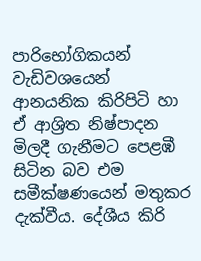පාරිභෝගිකයන් වැඩිවශයෙන් ආනයනික කිරිපිටි හා ඒ ආශ්‍රිත නිෂ්පාදන මිලදී ගැනීමට පෙළඹී සිටින බව එම සමීක්ෂණයෙන් මතුකර දැක්වීය. දේශීය කිරි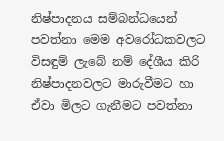නිෂ්පාදනය සම්බන්ධයෙන් පවත්නා මෙම අවරෝධකවලට විසඳුම් ලැබේ නම් දේශීය කිරි නිෂ්පාදනවලට මාරුවීමට හා ඒවා මිලට ගැනීමට පවත්නා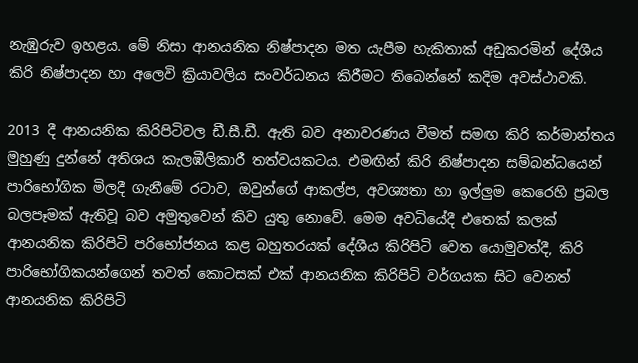නැඹුරුව ඉහළය. මේ නිසා ආනයනික නිෂ්පාදන මත යැපීම හැකිතාක් අඩුකරමින් දේශීය කිරි නිෂ්පාදන හා අලෙවි ක්‍රියාවලිය සංවර්ධනය කිරීමට තිබෙන්නේ කදිම අවස්ථාවකි.

2013 දී ආනයනික කිරිපිටිවල ඩී.සී.ඩී. ඇති බව අනාවරණය වීමත් සමඟ කිරි කර්මාන්තය මුහුණු දුන්නේ අතිශය කැලඹීලිකාරී තත්වයකටය. එමඟින් කිරි නිෂ්පාදන සම්බන්ධයෙන් පාරිභෝගික මිලදී ගැනීමේ රටාව, ඔවුන්ගේ ආකල්ප, අවශ්‍යතා හා ඉල්ලුම කෙරෙහි ප්‍රබල බලපෑමක් ඇතිවූ බව අමුතුවෙන් කිව යුතු නොවේ. මෙම අවධියේදී එතෙක් කලක් ආනයනික කිරිපිටි පරිභෝජනය කළ බහුතරයක් දේශීය කිරිපිටි වෙත යොමුවත්දී, කිරි පාරිභෝගිකයන්ගෙන් තවත් කොටසක් එක් ආනයනික කිරිපිටි වර්ගයක සිට වෙනත් ආනයනික කිරිපිටි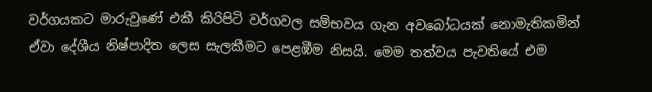වර්ගයකට මාරුවුණේ එකී කිරිපිටි වර්ගවල සම්භවය ගැන අවබෝධයක් නොමැතිකමින් ඒවා දේශීය නිෂ්පාදිත ලෙස සැලකීමට පෙළඹීම නිසයි. මෙම තත්වය පැවතියේ එම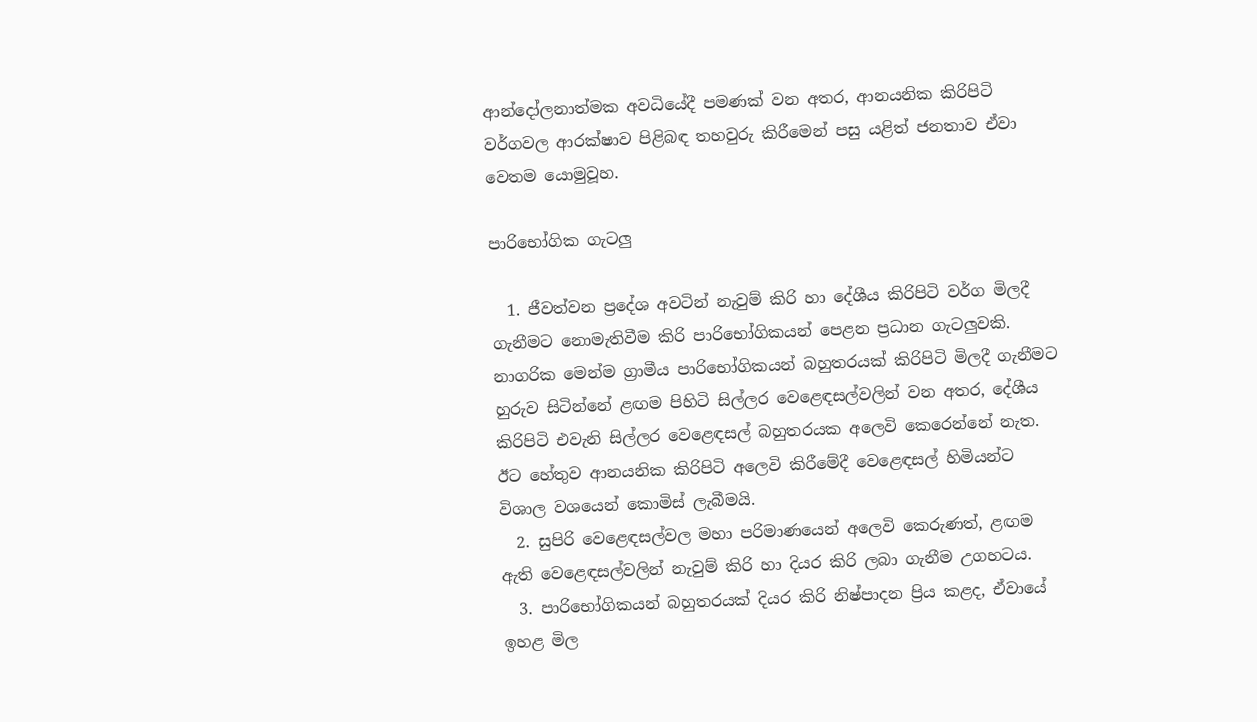ආන්දෝලනාත්මක අවධියේදී පමණක් වන අතර, ආනයනික කිරිපිටි වර්ගවල ආරක්ෂාව පිළිබඳ තහවුරු කිරීමෙන් පසු යළිත් ජනතාව ඒවා වෙතම යොමුවූහ.

පාරිභෝගික ගැටලු

  1. ජීවත්වන ප්‍රදේශ අවටින් නැවුම් කිරි හා දේශීය කිරිපිටි වර්ග මිලදී ගැනීමට නොමැතිවීම කිරි පාරිභෝගිකයන් පෙළන ප්‍රධාන ගැටලුවකි. නාගරික මෙන්ම ග්‍රාමීය පාරිභෝගිකයන් බහුතරයක් කිරිපිටි මිලදී ගැනීමට හුරුව සිටින්නේ ළඟම පිහිටි සිල්ලර වෙළෙඳසල්වලින් වන අතර, දේශීය කිරිපිටි එවැනි සිල්ලර වෙළෙඳසල් බහුතරයක අලෙවි කෙරෙන්නේ නැත. ඊට හේතුව ආනයනික කිරිපිටි අලෙවි කිරීමේදී වෙළෙඳසල් හිමියන්ට විශාල වශයෙන් කොමිස් ලැබීමයි.
  2. සුපිරි වෙළෙඳසල්වල මහා පරිමාණයෙන් අලෙවි කෙරුණත්, ළඟම ඇති වෙළෙඳසල්වලින් නැවුම් කිරි හා දියර කිරි ලබා ගැනීම උගහටය.
  3. පාරිභෝගිකයන් බහුතරයක් දියර කිරි නිෂ්පාදන ප්‍රිය කළද, ඒවායේ ඉහළ මිල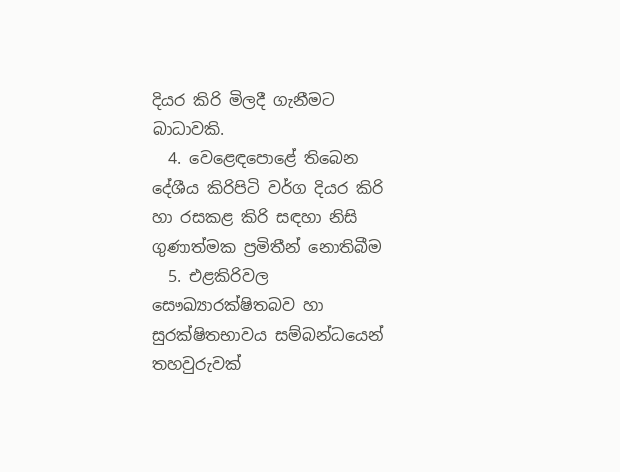දියර කිරි මිලදී ගැනීමට බාධාවකි.
  4. වෙළෙඳපොළේ තිබෙන දේශීය කිරිපිටි වර්ග දියර කිරි හා රසකළ කිරි සඳහා නිසි ගුණාත්මක ප්‍රමිතීන් නොතිබීම
  5. එළකිරිවල සෞඛ්‍යාරක්ෂිතබව හා සුරක්ෂිතභාවය සම්බන්ධයෙන් තහවුරුවක්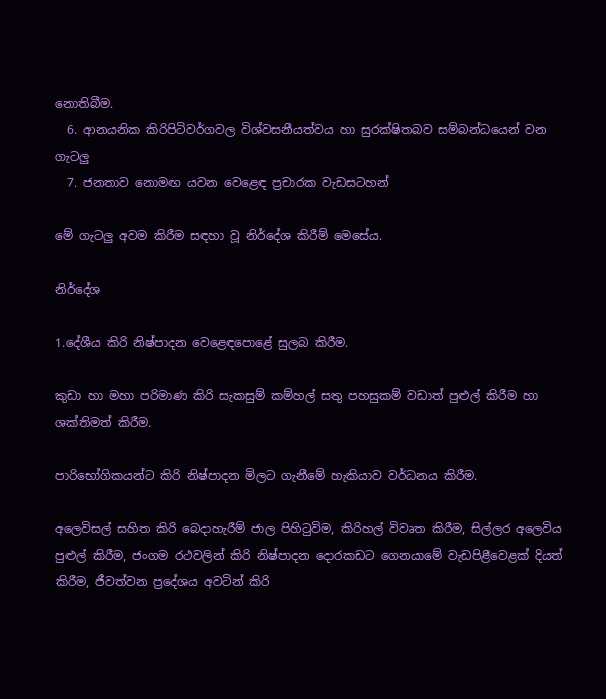නොතිබීම.
  6. ආනයනික කිරිපිටිවර්ගවල විශ්වසනීයත්වය හා සුරක්ෂිතබව සම්බන්ධයෙන් වන ගැටලු
  7. ජනතාව නොමඟ යවන වෙළෙඳ ප්‍රචාරක වැඩසටහන්

මේ ගැටලු අවම කිරීම සඳහා වූ නිර්දේශ කිරීම් මෙසේය.

නිර්දේශ

1.දේශීය කිරි නිෂ්පාදන වෙළෙඳපොළේ සුලබ කිරීම.

කුඩා හා මහා පරිමාණ කිරි සැකසුම් කම්හල් සතු පහසුකම් වඩාත් පුළුල් කිරීම හා ශක්තිමත් කිරීම.

පාරිභෝගිකයන්ට කිරි නිෂ්පාදන මිලට ගැනීමේ හැකියාව වර්ධනය කිරීම.

අලෙවිසල් සහිත කිරි බෙදාහැරීම් ජාල පිහිටුවිම, කිරිහල් විවෘත කිරීම, සිල්ලර අලෙවිය පුළුල් කිරීම, ජංගම රථවලින් කිරි නිෂ්පාදන දොරකඩට ගෙනයාමේ වැඩපිළීවෙළක් දියත් කිරීම, ජීවත්වන ප්‍රදේශය අවටින් කිරි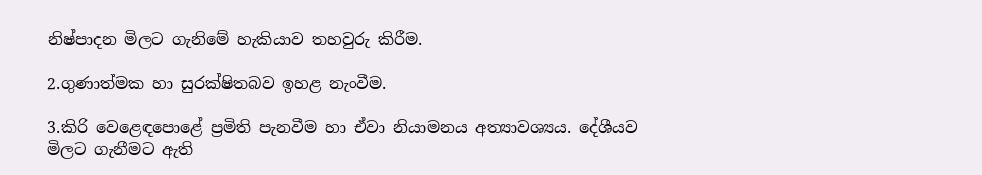නිෂ්පාදන මිලට ගැනිමේ හැකියාව තහවුරු කිරීම.

2.ගුණාත්මක හා සුරක්ෂිතබව ඉහළ නැංවීම.

3.කිරි වෙළෙඳපොළේ ප්‍රමිති පැනවීම හා ඒවා නියාමනය අත්‍යාවශ්‍යය. දේශීයව මිලට ගැනීමට ඇති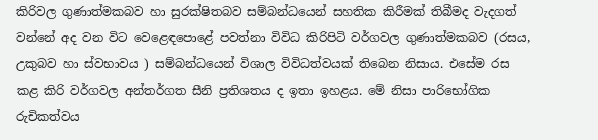කිරිවල ගුණාත්මකබව හා සුරක්ෂිතබව සම්බන්ධයෙන් සහතික කිරීමක් තිබීමද වැදගත් වන්නේ අද වන විට වෙළෙඳපොළේ පවත්නා විවිධ කිරිපිටි වර්ගවල ගුණාත්මකබව (රසය, උකුබව හා ස්වභාවය ) සම්බන්ධයෙන් විශාල විවිධත්වයක් තිබෙන නිසාය. එසේම රස කළ කිරි වර්ගවල අන්තර්ගත සීනි ප්‍රතිශතය ද ඉතා ඉහළය. මේ නිසා පාරිභෝගික රුචිකත්වය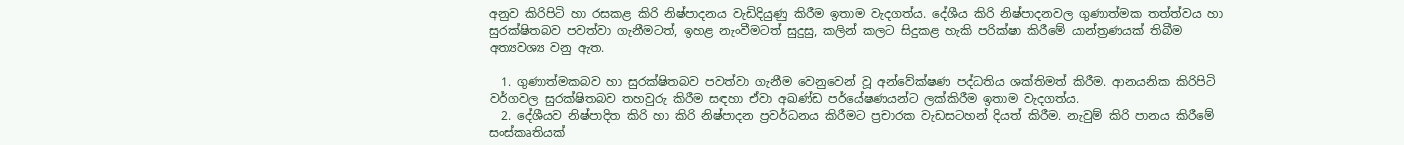අනුව කිරිපිටි හා රසකළ කිරි නිෂ්පාදනය වැඩිදියුණු කිරීම ඉතාම වැදගත්ය. දේශීය කිරි නිෂ්පාදනවල ගුණාත්මක තත්ත්වය හා සුරක්ෂිතබව පවත්වා ගැනීමටත්, ඉහළ නැංවීමටත් සුදුසු, කලින් කලට සිදුකළ හැකි පරික්ෂා කිරීමේ යාන්ත්‍රණයක් තිබීම අත්‍යවශ්‍ය වනු ඇත.

  1. ගුණාත්මකබව හා සුරක්ෂිතබව පවත්වා ගැනීම වෙනුවෙන් වූ අන්වේක්ෂණ පද්ධතිය ශක්තිමත් කිරීම. ආනයනික කිරිපිටි වර්ගවල සුරක්ෂිතබව තහවුරු කිරීම සඳහා ඒවා අඛණ්ඩ පර්යේෂණයන්ට ලක්කිරීම ඉතාම වැදගත්ය.
  2. දේශීයව නිෂ්පාදිත කිරි හා කිරි නිෂ්පාදන ප්‍රවර්ධනය කිරීමට ප්‍රචාරක වැඩසටහන් දියත් කිරීම. නැවුම් කිරි පානය කිරීමේ සංස්කෘතියක්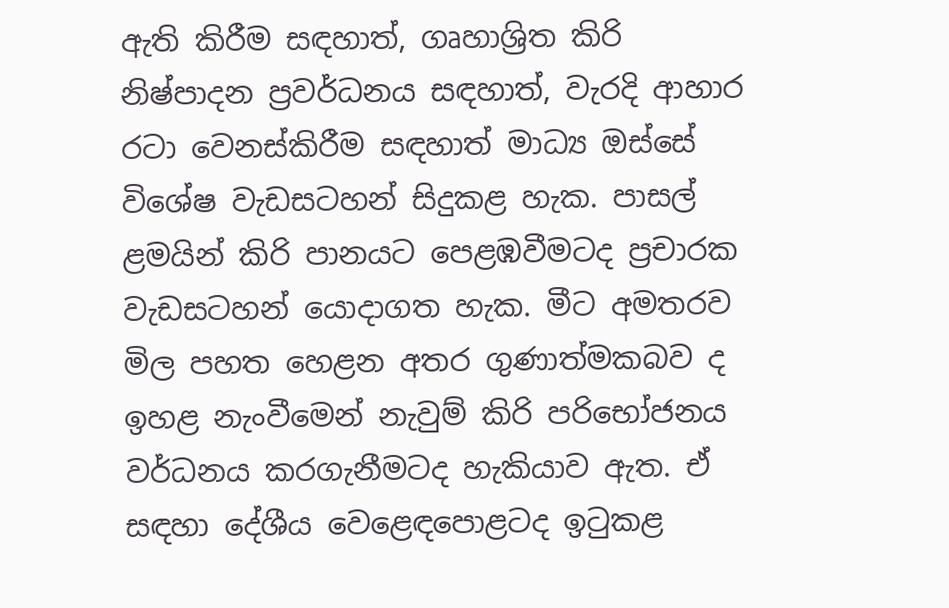ඇති කිරීම සඳහාත්, ගෘහාශ්‍රිත කිරි නිෂ්පාදන ප්‍රවර්ධනය සඳහාත්, වැරදි ආහාර රටා වෙනස්කිරීම සඳහාත් මාධ්‍ය ඔස්සේ විශේෂ වැඩසටහන් සිදුකළ හැක. පාසල් ළමයින් කිරි පානයට පෙළඹවීමටද ප්‍රචාරක වැඩසටහන් යොදාගත හැක. මීට අමතරව මිල පහත හෙළන අතර ගුණාත්මකබව ද ඉහළ නැංවීමෙන් නැවුම් කිරි පරිභෝජනය වර්ධනය කරගැනීමටද හැකියාව ඇත. ඒ සඳහා දේශීය වෙළෙඳපොළටද ඉටුකළ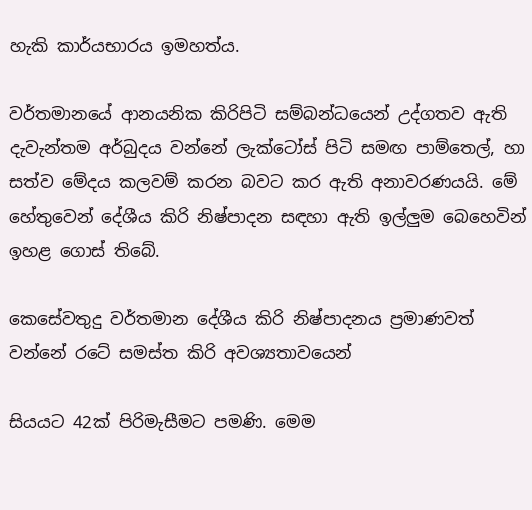හැකි කාර්යභාරය ඉමහත්ය.

වර්තමානයේ ආනයනික කිරිපිටි සම්බන්ධයෙන් උද්ගතව ඇති දැවැන්තම අර්බුදය වන්නේ ලැක්ටෝස් පිටි සමඟ පාම්තෙල්, හා සත්ව මේදය කලවම් කරන බවට කර ඇති අනාවරණයයි. මේ හේතුවෙන් දේශීය කිරි නිෂ්පාදන සඳහා ඇති ඉල්ලුම බෙහෙවින් ඉහළ ගොස් තිබේ.

කෙසේවතුදු වර්තමාන දේශීය කිරි නිෂ්පාදනය ප්‍රමාණවත් වන්නේ රටේ සමස්ත කිරි අවශ්‍යතාවයෙන්

සියයට 42ක් පිරිමැසීමට පමණි. මෙම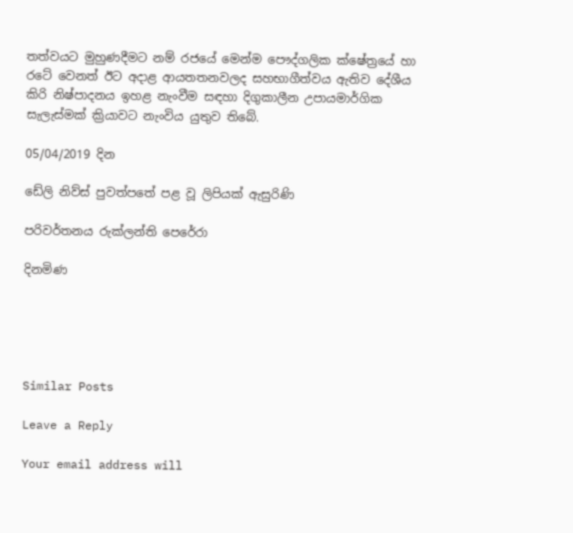තත්වයට මුහුණදීමට නම් රජයේ මෙන්ම පෞද්ගලික ක්ෂේත්‍රයේ හා රටේ වෙනත් ඊට අදාළ ආයතතනවලද සහභාගීත්වය ඇතිව දේශීය කිරි නිෂ්පාදනය ඉහළ නැංවීම සඳහා දිගුකාලීන උපායමාර්ගික සැලැස්මක් ක්‍රියාවට නැංවිය යුතුව තිබේ.

05/04/2019 දින

ඩේලි නිව්ස් පුවත්පතේ පළ වූ ලිපියක් ඇසුරිණි

පරිවර්තනය රුක්ලන්ති පෙරේරා

දිනමිණ





Similar Posts

Leave a Reply

Your email address will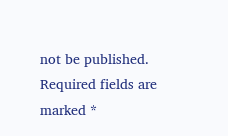not be published. Required fields are marked *